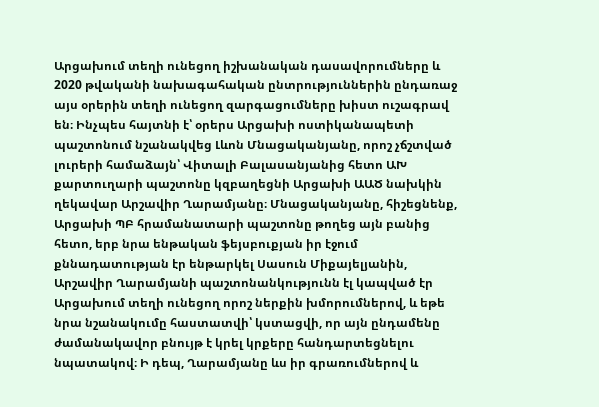Արցախում տեղի ունեցող իշխանական դասավորումները և 2020 թվականի նախագահական ընտրություններին ընդառաջ այս օրերին տեղի ունեցող զարգացումները խիստ ուշագրավ են։ Ինչպես հայտնի է՝ օրերս Արցախի ոստիկանապետի պաշտոնում նշանակվեց Լևոն Մնացականյանը, որոշ չճշտված լուրերի համաձայն՝ Վիտալի Բալասանյանից հետո ԱԽ քարտուղարի պաշտոնը կզբաղեցնի Արցախի ԱԱԾ նախկին ղեկավար Արշավիր Ղարամյանը։ Մնացականյանը, հիշեցնենք, Արցախի ՊԲ հրամանատարի պաշտոնը թողեց այն բանից հետո, երբ նրա ենթական ֆեյսբուքյան իր էջում քննադատության էր ենթարկել Սասուն Միքայելյանին, Արշավիր Ղարամյանի պաշտոնանկությունն էլ կապված էր Արցախում տեղի ունեցող որոշ ներքին խմորումներով, և եթե նրա նշանակումը հաստատվի՝ կստացվի, որ այն ընդամենը ժամանակավոր բնույթ է կրել կրքերը հանդարտեցնելու նպատակով։ Ի դեպ, Ղարամյանը ևս իր գրառումներով և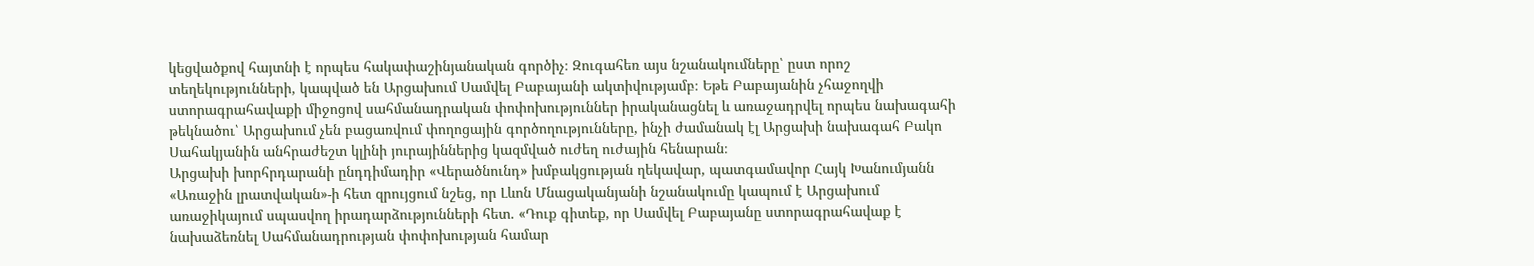կեցվածքով հայտնի է որպես հակափաշինյանական գործիչ։ Զուգահեռ այս նշանակումները՝ ըստ որոշ տեղեկությունների, կապված են Արցախում Սամվել Բաբայանի ակտիվությամբ։ Եթե Բաբայանին չհաջողվի ստորագրահավաքի միջոցով սահմանադրական փոփոխություններ իրականացնել և առաջադրվել որպես նախագահի թեկնածու՝ Արցախում չեն բացառվում փողոցային գործողությունները, ինչի ժամանակ էլ Արցախի նախագահ Բակո Սահակյանին անհրաժեշտ կլինի յուրայիններից կազմված ուժեղ ուժային հենարան։
Արցախի խորհրդարանի ընդդիմադիր «Վերածնունդ» խմբակցության ղեկավար, պատգամավոր Հայկ Խանումյանն «Առաջին լրատվական»-ի հետ զրույցում նշեց, որ Լևոն Մնացականյանի նշանակումը կապում է Արցախում առաջիկայում սպասվող իրադարձությունների հետ. «Դուք գիտեք, որ Սամվել Բաբայանը ստորագրահավաք է նախաձեռնել Սահմանադրության փոփոխության համար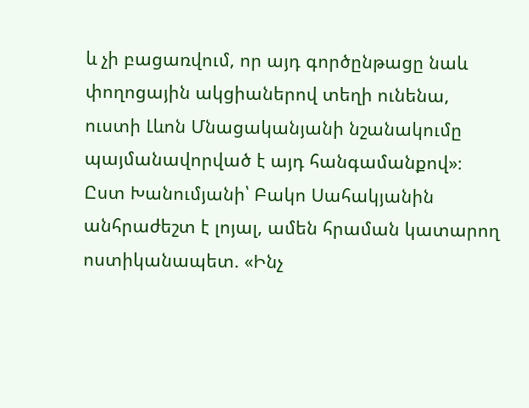և չի բացառվում, որ այդ գործընթացը նաև փողոցային ակցիաներով տեղի ունենա, ուստի Լևոն Մնացականյանի նշանակումը պայմանավորված է այդ հանգամանքով»։
Ըստ Խանումյանի՝ Բակո Սահակյանին անհրաժեշտ է լոյալ, ամեն հրաման կատարող ոստիկանապետ. «Ինչ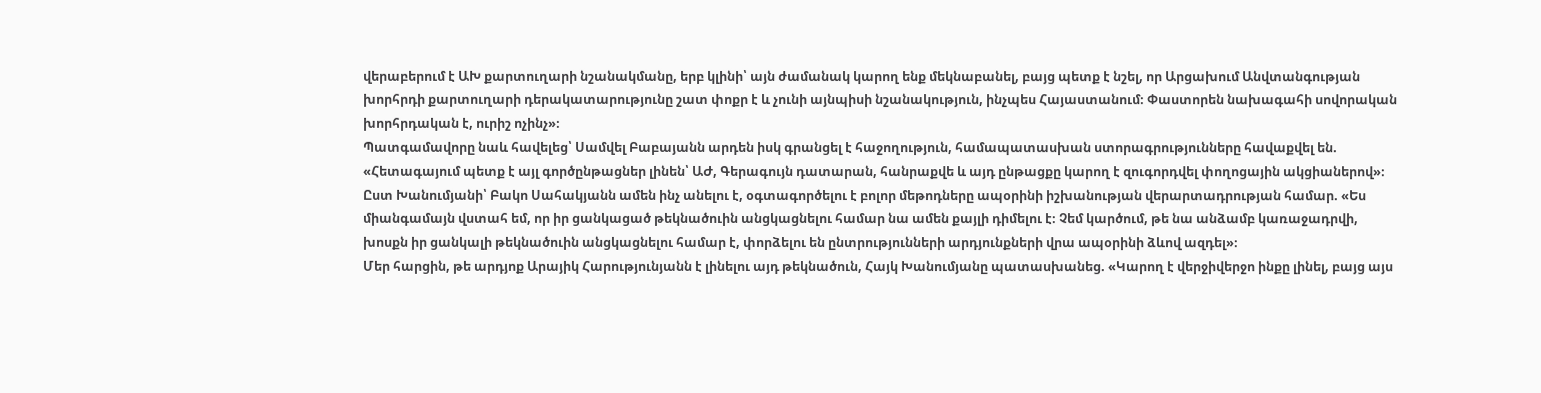վերաբերում է ԱԽ քարտուղարի նշանակմանը, երբ կլինի՝ այն ժամանակ կարող ենք մեկնաբանել, բայց պետք է նշել, որ Արցախում Անվտանգության խորհրդի քարտուղարի դերակատարությունը շատ փոքր է և չունի այնպիսի նշանակություն, ինչպես Հայաստանում։ Փաստորեն նախագահի սովորական խորհրդական է, ուրիշ ոչինչ»։
Պատգամավորը նաև հավելեց՝ Սամվել Բաբայանն արդեն իսկ գրանցել է հաջողություն, համապատասխան ստորագրությունները հավաքվել են. «Հետագայում պետք է այլ գործընթացներ լինեն՝ ԱԺ, Գերագույն դատարան, հանրաքվե և այդ ընթացքը կարող է զուգորդվել փողոցային ակցիաներով»։
Ըստ Խանումյանի՝ Բակո Սահակյանն ամեն ինչ անելու է, օգտագործելու է բոլոր մեթոդները ապօրինի իշխանության վերարտադրության համար. «Ես միանգամայն վստահ եմ, որ իր ցանկացած թեկնածուին անցկացնելու համար նա ամեն քայլի դիմելու է։ Չեմ կարծում, թե նա անձամբ կառաջադրվի, խոսքն իր ցանկալի թեկնածուին անցկացնելու համար է, փորձելու են ընտրությունների արդյունքների վրա ապօրինի ձևով ազդել»։
Մեր հարցին, թե արդյոք Արայիկ Հարությունյանն է լինելու այդ թեկնածուն, Հայկ Խանումյանը պատասխանեց. «Կարող է վերջիվերջո ինքը լինել, բայց այս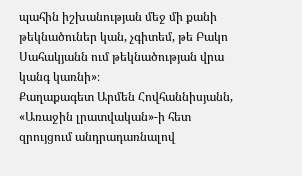պահին իշխանության մեջ մի քանի թեկնածուներ կան, չգիտեմ, թե Բակո Սահակյանն ում թեկնածության վրա կանգ կառնի»։
Քաղաքագետ Արմեն Հովհաննիսյանն, «Առաջին լրատվական»-ի հետ զրույցում անդրադառնալով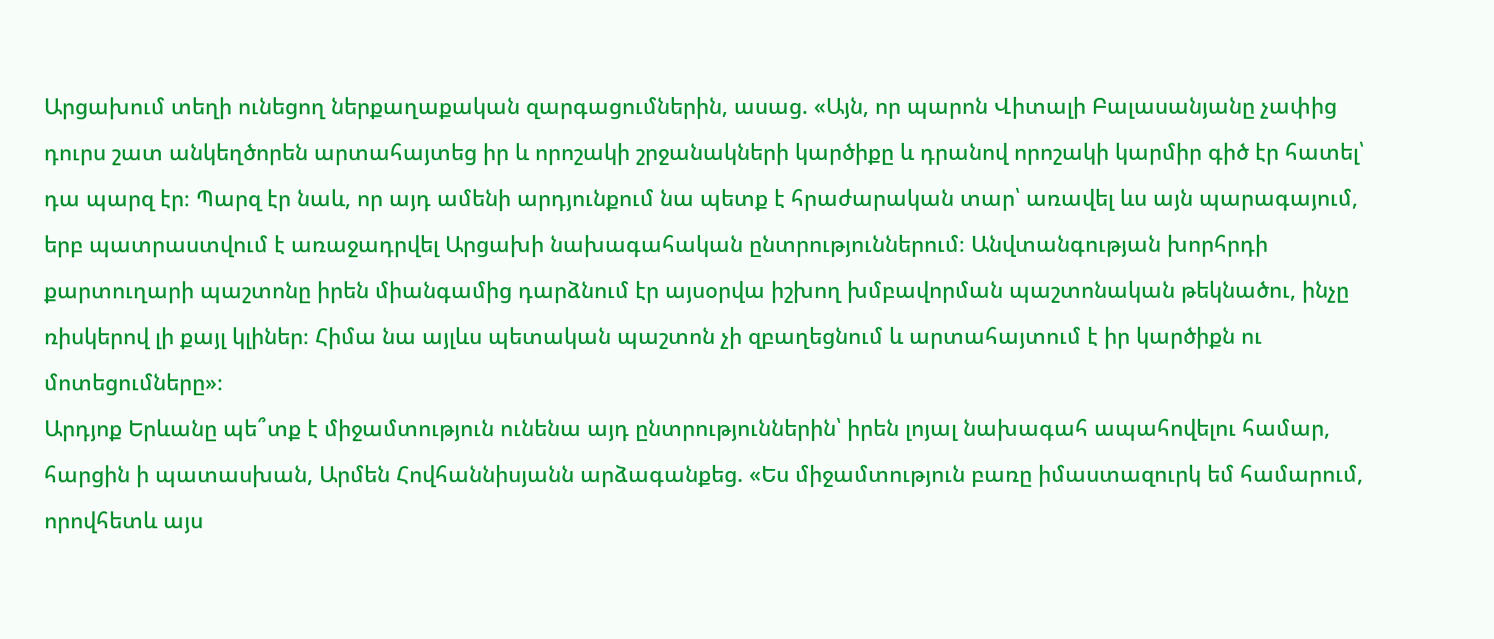Արցախում տեղի ունեցող ներքաղաքական զարգացումներին, ասաց. «Այն, որ պարոն Վիտալի Բալասանյանը չափից դուրս շատ անկեղծորեն արտահայտեց իր և որոշակի շրջանակների կարծիքը և դրանով որոշակի կարմիր գիծ էր հատել՝ դա պարզ էր։ Պարզ էր նաև, որ այդ ամենի արդյունքում նա պետք է հրաժարական տար՝ առավել ևս այն պարագայում, երբ պատրաստվում է առաջադրվել Արցախի նախագահական ընտրություններում։ Անվտանգության խորհրդի քարտուղարի պաշտոնը իրեն միանգամից դարձնում էր այսօրվա իշխող խմբավորման պաշտոնական թեկնածու, ինչը ռիսկերով լի քայլ կլիներ։ Հիմա նա այլևս պետական պաշտոն չի զբաղեցնում և արտահայտում է իր կարծիքն ու մոտեցումները»։
Արդյոք Երևանը պե՞տք է միջամտություն ունենա այդ ընտրություններին՝ իրեն լոյալ նախագահ ապահովելու համար, հարցին ի պատասխան, Արմեն Հովհաննիսյանն արձագանքեց. «Ես միջամտություն բառը իմաստազուրկ եմ համարում, որովհետև այս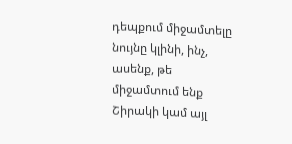դեպքում միջամտելը նույնը կլինի, ինչ, ասենք, թե միջամտում ենք Շիրակի կամ այլ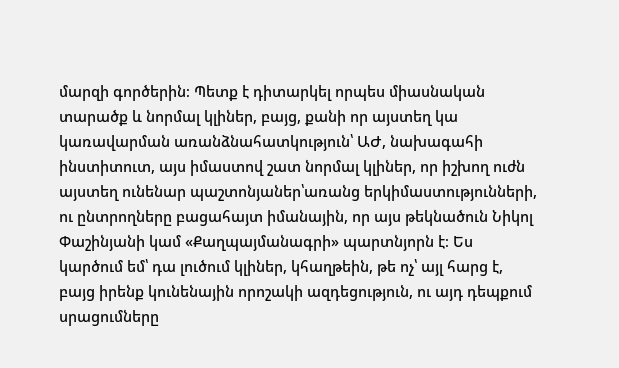մարզի գործերին։ Պետք է դիտարկել որպես միասնական տարածք և նորմալ կլիներ, բայց, քանի որ այստեղ կա կառավարման առանձնահատկություն՝ ԱԺ, նախագահի ինստիտուտ, այս իմաստով շատ նորմալ կլիներ, որ իշխող ուժն այստեղ ունենար պաշտոնյաներ՝առանց երկիմաստությունների, ու ընտրողները բացահայտ իմանային, որ այս թեկնածուն Նիկոլ Փաշինյանի կամ «Քաղպայմանագրի» պարտնյորն է։ Ես կարծում եմ՝ դա լուծում կլիներ, կհաղթեին, թե ոչ՝ այլ հարց է, բայց իրենք կունենային որոշակի ազդեցություն, ու այդ դեպքում սրացումները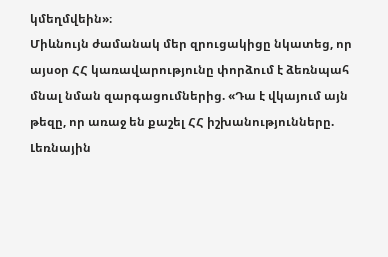կմեղմվեին»։
Միևնույն ժամանակ մեր զրուցակիցը նկատեց, որ այսօր ՀՀ կառավարությունը փորձում է ձեռնպահ մնալ նման զարգացումներից. «Դա է վկայում այն թեզը, որ առաջ են քաշել ՀՀ իշխանությունները. Լեռնային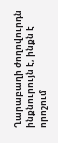Ղարաբաղի ժողովուրդն ինքնուրույն է, ինքն է որոշում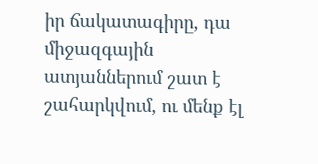իր ճակատագիրը, դա միջազգային ատյաններում շատ է շահարկվում, ու մենք էլ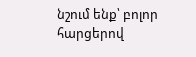նշում ենք՝ բոլոր հարցերով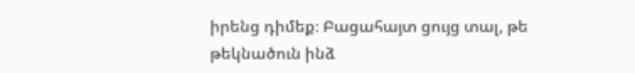իրենց դիմեք։ Բացահայտ ցույց տալ, թե թեկնածուն ինձ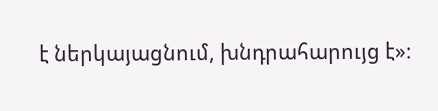է ներկայացնում, խնդրահարույց է»։